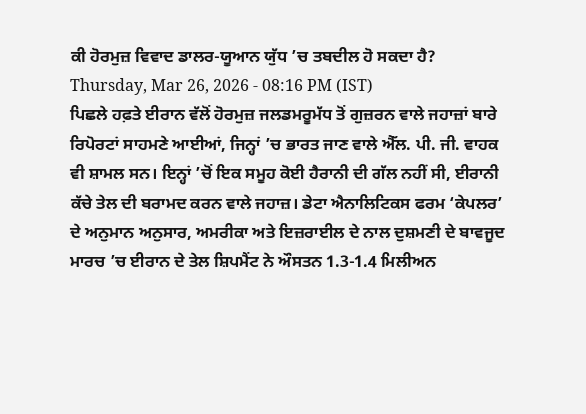ਕੀ ਹੋਰਮੁਜ਼ ਵਿਵਾਦ ਡਾਲਰ-ਯੂਆਨ ਯੁੱਧ ’ਚ ਤਬਦੀਲ ਹੋ ਸਕਦਾ ਹੈ?
Thursday, Mar 26, 2026 - 08:16 PM (IST)
ਪਿਛਲੇ ਹਫ਼ਤੇ ਈਰਾਨ ਵੱਲੋਂ ਹੋਰਮੁਜ਼ ਜਲਡਮਰੂਮੱਧ ਤੋਂ ਗੁਜ਼ਰਨ ਵਾਲੇ ਜਹਾਜ਼ਾਂ ਬਾਰੇ ਰਿਪੋਰਟਾਂ ਸਾਹਮਣੇ ਆਈਆਂ, ਜਿਨ੍ਹਾਂ ’ਚ ਭਾਰਤ ਜਾਣ ਵਾਲੇ ਐੱਲ. ਪੀ. ਜੀ. ਵਾਹਕ ਵੀ ਸ਼ਾਮਲ ਸਨ। ਇਨ੍ਹਾਂ ’ਚੋਂ ਇਕ ਸਮੂਹ ਕੋਈ ਹੈਰਾਨੀ ਦੀ ਗੱਲ ਨਹੀਂ ਸੀ, ਈਰਾਨੀ ਕੱਚੇ ਤੇਲ ਦੀ ਬਰਾਮਦ ਕਰਨ ਵਾਲੇ ਜਹਾਜ਼। ਡੇਟਾ ਐਨਾਲਿਟਿਕਸ ਫਰਮ ‘ਕੇਪਲਰ’ ਦੇ ਅਨੁਮਾਨ ਅਨੁਸਾਰ, ਅਮਰੀਕਾ ਅਤੇ ਇਜ਼ਰਾਈਲ ਦੇ ਨਾਲ ਦੁਸ਼ਮਣੀ ਦੇ ਬਾਵਜੂਦ ਮਾਰਚ ’ਚ ਈਰਾਨ ਦੇ ਤੇਲ ਸ਼ਿਪਮੈਂਟ ਨੇ ਔਸਤਨ 1.3-1.4 ਮਿਲੀਅਨ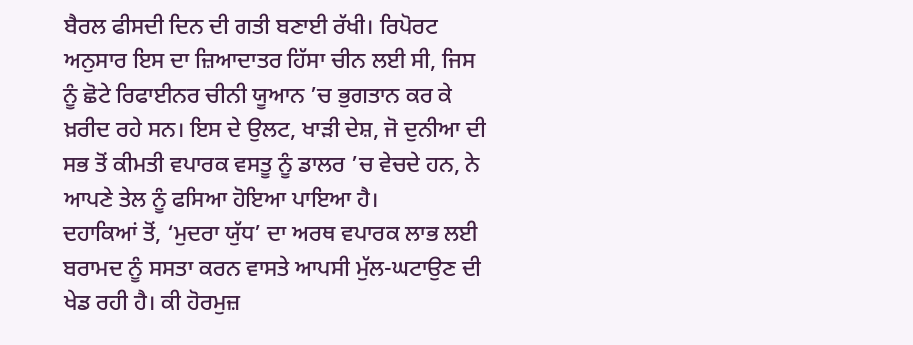ਬੈਰਲ ਫੀਸਦੀ ਦਿਨ ਦੀ ਗਤੀ ਬਣਾਈ ਰੱਖੀ। ਰਿਪੋਰਟ ਅਨੁਸਾਰ ਇਸ ਦਾ ਜ਼ਿਆਦਾਤਰ ਹਿੱਸਾ ਚੀਨ ਲਈ ਸੀ, ਜਿਸ ਨੂੰ ਛੋਟੇ ਰਿਫਾਈਨਰ ਚੀਨੀ ਯੂਆਨ ’ਚ ਭੁਗਤਾਨ ਕਰ ਕੇ ਖ਼ਰੀਦ ਰਹੇ ਸਨ। ਇਸ ਦੇ ਉਲਟ, ਖਾੜੀ ਦੇਸ਼, ਜੋ ਦੁਨੀਆ ਦੀ ਸਭ ਤੋਂ ਕੀਮਤੀ ਵਪਾਰਕ ਵਸਤੂ ਨੂੰ ਡਾਲਰ ’ਚ ਵੇਚਦੇ ਹਨ, ਨੇ ਆਪਣੇ ਤੇਲ ਨੂੰ ਫਸਿਆ ਹੋਇਆ ਪਾਇਆ ਹੈ।
ਦਹਾਕਿਆਂ ਤੋਂ, ‘ਮੁਦਰਾ ਯੁੱਧ’ ਦਾ ਅਰਥ ਵਪਾਰਕ ਲਾਭ ਲਈ ਬਰਾਮਦ ਨੂੰ ਸਸਤਾ ਕਰਨ ਵਾਸਤੇ ਆਪਸੀ ਮੁੱਲ-ਘਟਾਉਣ ਦੀ ਖੇਡ ਰਹੀ ਹੈ। ਕੀ ਹੋਰਮੁਜ਼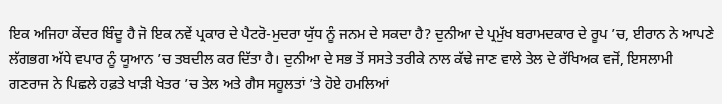ਇਕ ਅਜਿਹਾ ਕੇਂਦਰ ਬਿੰਦੂ ਹੈ ਜੋ ਇਕ ਨਵੇਂ ਪ੍ਰਕਾਰ ਦੇ ਪੈਟਰੋ-ਮੁਦਰਾ ਯੁੱਧ ਨੂੰ ਜਨਮ ਦੇ ਸਕਦਾ ਹੈ? ਦੁਨੀਆ ਦੇ ਪ੍ਰਮੁੱਖ ਬਰਾਮਦਕਾਰ ਦੇ ਰੂਪ ’ਚ, ਈਰਾਨ ਨੇ ਆਪਣੇ ਲੱਗਭਗ ਅੱਧੇ ਵਪਾਰ ਨੂੰ ਯੂਆਨ ’ਚ ਤਬਦੀਲ ਕਰ ਦਿੱਤਾ ਹੈ। ਦੁਨੀਆ ਦੇ ਸਭ ਤੋਂ ਸਸਤੇ ਤਰੀਕੇ ਨਾਲ ਕੱਢੇ ਜਾਣ ਵਾਲੇ ਤੇਲ ਦੇ ਰੱਖਿਅਕ ਵਜੋਂ, ਇਸਲਾਮੀ ਗਣਰਾਜ ਨੇ ਪਿਛਲੇ ਹਫ਼ਤੇ ਖਾੜੀ ਖੇਤਰ ’ਚ ਤੇਲ ਅਤੇ ਗੈਸ ਸਹੂਲਤਾਂ ’ਤੇ ਹੋਏ ਹਮਲਿਆਂ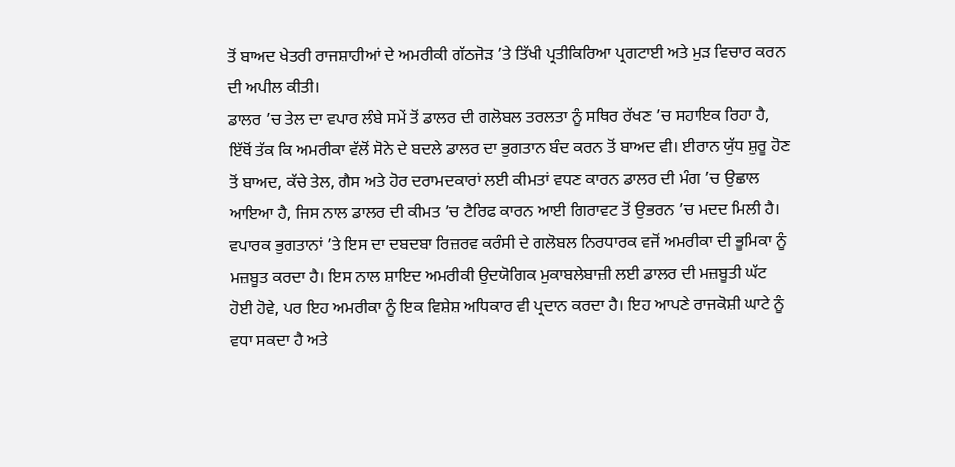ਤੋਂ ਬਾਅਦ ਖੇਤਰੀ ਰਾਜਸ਼ਾਹੀਆਂ ਦੇ ਅਮਰੀਕੀ ਗੱਠਜੋੜ ’ਤੇ ਤਿੱਖੀ ਪ੍ਰਤੀਕਿਰਿਆ ਪ੍ਰਗਟਾਈ ਅਤੇ ਮੁੜ ਵਿਚਾਰ ਕਰਨ ਦੀ ਅਪੀਲ ਕੀਤੀ।
ਡਾਲਰ ’ਚ ਤੇਲ ਦਾ ਵਪਾਰ ਲੰਬੇ ਸਮੇਂ ਤੋਂ ਡਾਲਰ ਦੀ ਗਲੋਬਲ ਤਰਲਤਾ ਨੂੰ ਸਥਿਰ ਰੱਖਣ ’ਚ ਸਹਾਇਕ ਰਿਹਾ ਹੈ, ਇੱਥੋਂ ਤੱਕ ਕਿ ਅਮਰੀਕਾ ਵੱਲੋਂ ਸੋਨੇ ਦੇ ਬਦਲੇ ਡਾਲਰ ਦਾ ਭੁਗਤਾਨ ਬੰਦ ਕਰਨ ਤੋਂ ਬਾਅਦ ਵੀ। ਈਰਾਨ ਯੁੱਧ ਸ਼ੁਰੂ ਹੋਣ ਤੋਂ ਬਾਅਦ, ਕੱਚੇ ਤੇਲ, ਗੈਸ ਅਤੇ ਹੋਰ ਦਰਾਮਦਕਾਰਾਂ ਲਈ ਕੀਮਤਾਂ ਵਧਣ ਕਾਰਨ ਡਾਲਰ ਦੀ ਮੰਗ ’ਚ ਉਛਾਲ ਆਇਆ ਹੈ, ਜਿਸ ਨਾਲ ਡਾਲਰ ਦੀ ਕੀਮਤ ’ਚ ਟੈਰਿਫ ਕਾਰਨ ਆਈ ਗਿਰਾਵਟ ਤੋਂ ਉਭਰਨ ’ਚ ਮਦਦ ਮਿਲੀ ਹੈ। ਵਪਾਰਕ ਭੁਗਤਾਨਾਂ ’ਤੇ ਇਸ ਦਾ ਦਬਦਬਾ ਰਿਜ਼ਰਵ ਕਰੰਸੀ ਦੇ ਗਲੋਬਲ ਨਿਰਧਾਰਕ ਵਜੋਂ ਅਮਰੀਕਾ ਦੀ ਭੂਮਿਕਾ ਨੂੰ ਮਜ਼ਬੂਤ ਕਰਦਾ ਹੈ। ਇਸ ਨਾਲ ਸ਼ਾਇਦ ਅਮਰੀਕੀ ਉਦਯੋਗਿਕ ਮੁਕਾਬਲੇਬਾਜ਼ੀ ਲਈ ਡਾਲਰ ਦੀ ਮਜ਼ਬੂਤੀ ਘੱਟ ਹੋਈ ਹੋਵੇ, ਪਰ ਇਹ ਅਮਰੀਕਾ ਨੂੰ ਇਕ ਵਿਸ਼ੇਸ਼ ਅਧਿਕਾਰ ਵੀ ਪ੍ਰਦਾਨ ਕਰਦਾ ਹੈ। ਇਹ ਆਪਣੇ ਰਾਜਕੋਸ਼ੀ ਘਾਟੇ ਨੂੰ ਵਧਾ ਸਕਦਾ ਹੈ ਅਤੇ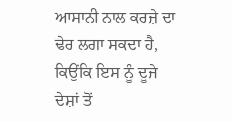ਆਸਾਨੀ ਨਾਲ ਕਰਜ਼ੇ ਦਾ ਢੇਰ ਲਗਾ ਸਕਦਾ ਹੈ, ਕਿਉਂਕਿ ਇਸ ਨੂੰ ਦੂਜੇ ਦੇਸ਼ਾਂ ਤੋਂ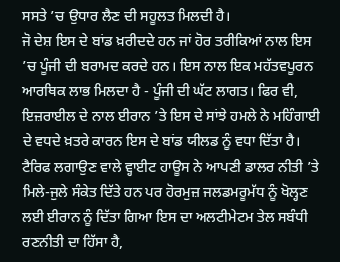ਸਸਤੇ ’ਚ ਉਧਾਰ ਲੈਣ ਦੀ ਸਹੂਲਤ ਮਿਲਦੀ ਹੈ।
ਜੋ ਦੇਸ਼ ਇਸ ਦੇ ਬਾਂਡ ਖ਼ਰੀਦਦੇ ਹਨ ਜਾਂ ਹੋਰ ਤਰੀਕਿਆਂ ਨਾਲ ਇਸ ’ਚ ਪੂੰਜੀ ਦੀ ਬਰਾਮਦ ਕਰਦੇ ਹਨ। ਇਸ ਨਾਲ ਇਕ ਮਹੱਤਵਪੂਰਨ ਆਰਥਿਕ ਲਾਭ ਮਿਲਦਾ ਹੈ - ਪੂੰਜੀ ਦੀ ਘੱਟ ਲਾਗਤ। ਫਿਰ ਵੀ, ਇਜ਼ਰਾਈਲ ਦੇ ਨਾਲ ਈਰਾਨ ’ਤੇ ਇਸ ਦੇ ਸਾਂਝੇ ਹਮਲੇ ਨੇ ਮਹਿੰਗਾਈ ਦੇ ਵਧਦੇ ਖ਼ਤਰੇ ਕਾਰਨ ਇਸ ਦੇ ਬਾਂਡ ਯੀਲਡ ਨੂੰ ਵਧਾ ਦਿੱਤਾ ਹੈ। ਟੈਰਿਫ ਲਗਾਉਣ ਵਾਲੇ ਵ੍ਹਾਈਟ ਹਾਊਸ ਨੇ ਆਪਣੀ ਡਾਲਰ ਨੀਤੀ ’ਤੇ ਮਿਲੇ-ਜੁਲੇ ਸੰਕੇਤ ਦਿੱਤੇ ਹਨ ਪਰ ਹੋਰਮੁਜ਼ ਜਲਡਮਰੂਮੱਧ ਨੂੰ ਖੋਲ੍ਹਣ ਲਈ ਈਰਾਨ ਨੂੰ ਦਿੱਤਾ ਗਿਆ ਇਸ ਦਾ ਅਲਟੀਮੇਟਮ ਤੇਲ ਸਬੰਧੀ ਰਣਨੀਤੀ ਦਾ ਹਿੱਸਾ ਹੈ,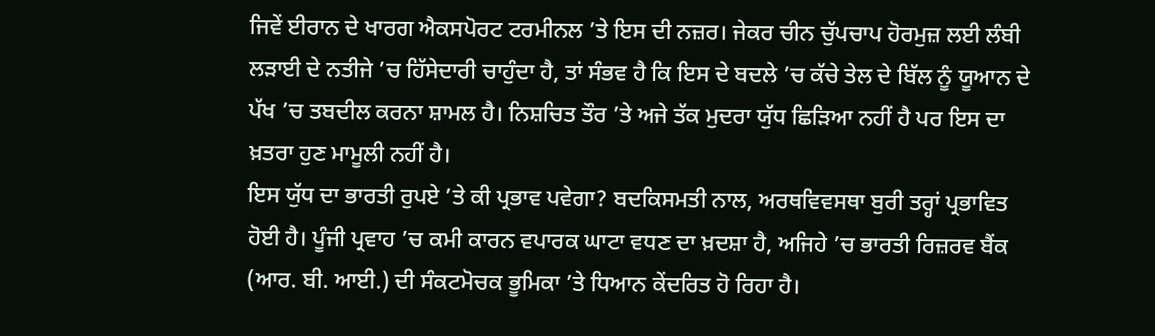ਜਿਵੇਂ ਈਰਾਨ ਦੇ ਖਾਰਗ ਐਕਸਪੋਰਟ ਟਰਮੀਨਲ ’ਤੇ ਇਸ ਦੀ ਨਜ਼ਰ। ਜੇਕਰ ਚੀਨ ਚੁੱਪਚਾਪ ਹੋਰਮੁਜ਼ ਲਈ ਲੰਬੀ ਲੜਾਈ ਦੇ ਨਤੀਜੇ ’ਚ ਹਿੱਸੇਦਾਰੀ ਚਾਹੁੰਦਾ ਹੈ, ਤਾਂ ਸੰਭਵ ਹੈ ਕਿ ਇਸ ਦੇ ਬਦਲੇ ’ਚ ਕੱਚੇ ਤੇਲ ਦੇ ਬਿੱਲ ਨੂੰ ਯੂਆਨ ਦੇ ਪੱਖ ’ਚ ਤਬਦੀਲ ਕਰਨਾ ਸ਼ਾਮਲ ਹੈ। ਨਿਸ਼ਚਿਤ ਤੌਰ ’ਤੇ ਅਜੇ ਤੱਕ ਮੁਦਰਾ ਯੁੱਧ ਛਿੜਿਆ ਨਹੀਂ ਹੈ ਪਰ ਇਸ ਦਾ ਖ਼ਤਰਾ ਹੁਣ ਮਾਮੂਲੀ ਨਹੀਂ ਹੈ।
ਇਸ ਯੁੱਧ ਦਾ ਭਾਰਤੀ ਰੁਪਏ ’ਤੇ ਕੀ ਪ੍ਰਭਾਵ ਪਵੇਗਾ? ਬਦਕਿਸਮਤੀ ਨਾਲ, ਅਰਥਵਿਵਸਥਾ ਬੁਰੀ ਤਰ੍ਹਾਂ ਪ੍ਰਭਾਵਿਤ ਹੋਈ ਹੈ। ਪੂੰਜੀ ਪ੍ਰਵਾਹ ’ਚ ਕਮੀ ਕਾਰਨ ਵਪਾਰਕ ਘਾਟਾ ਵਧਣ ਦਾ ਖ਼ਦਸ਼ਾ ਹੈ, ਅਜਿਹੇ ’ਚ ਭਾਰਤੀ ਰਿਜ਼ਰਵ ਬੈਂਕ (ਆਰ. ਬੀ. ਆਈ.) ਦੀ ਸੰਕਟਮੋਚਕ ਭੂਮਿਕਾ ’ਤੇ ਧਿਆਨ ਕੇਂਦਰਿਤ ਹੋ ਰਿਹਾ ਹੈ।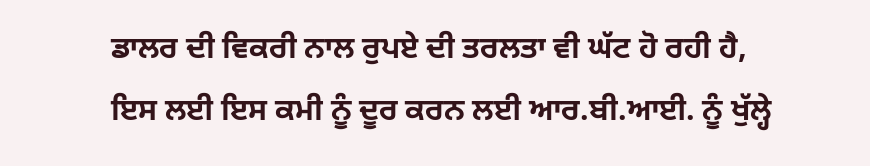ਡਾਲਰ ਦੀ ਵਿਕਰੀ ਨਾਲ ਰੁਪਏ ਦੀ ਤਰਲਤਾ ਵੀ ਘੱਟ ਹੋ ਰਹੀ ਹੈ, ਇਸ ਲਈ ਇਸ ਕਮੀ ਨੂੰ ਦੂਰ ਕਰਨ ਲਈ ਆਰ.ਬੀ.ਆਈ. ਨੂੰ ਖੁੱਲ੍ਹੇ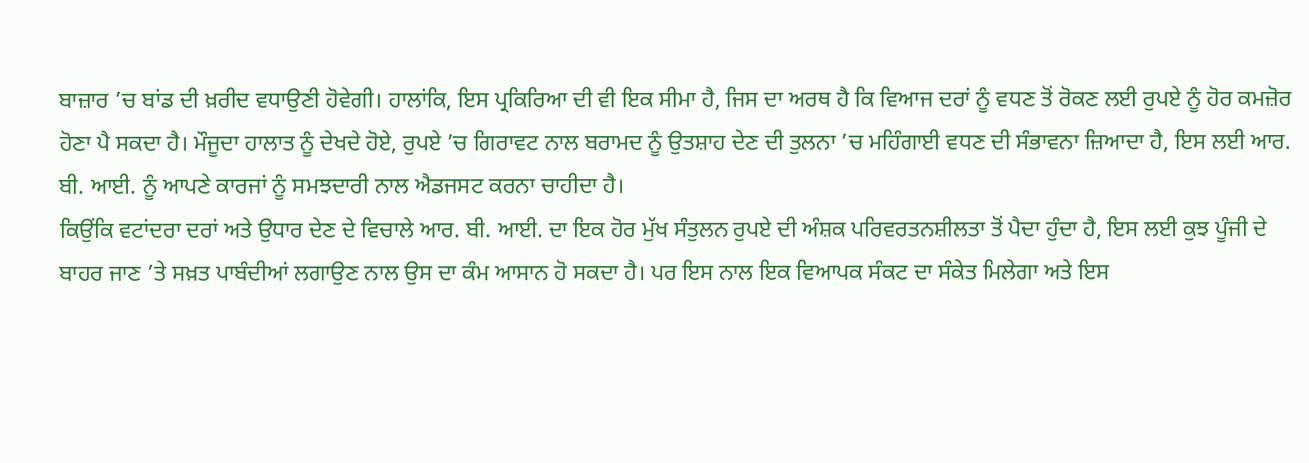ਬਾਜ਼ਾਰ ’ਚ ਬਾਂਡ ਦੀ ਖ਼ਰੀਦ ਵਧਾਉਣੀ ਹੋਵੇਗੀ। ਹਾਲਾਂਕਿ, ਇਸ ਪ੍ਰਕਿਰਿਆ ਦੀ ਵੀ ਇਕ ਸੀਮਾ ਹੈ, ਜਿਸ ਦਾ ਅਰਥ ਹੈ ਕਿ ਵਿਆਜ ਦਰਾਂ ਨੂੰ ਵਧਣ ਤੋਂ ਰੋਕਣ ਲਈ ਰੁਪਏ ਨੂੰ ਹੋਰ ਕਮਜ਼ੋਰ ਹੋਣਾ ਪੈ ਸਕਦਾ ਹੈ। ਮੌਜੂਦਾ ਹਾਲਾਤ ਨੂੰ ਦੇਖਦੇ ਹੋਏ, ਰੁਪਏ ’ਚ ਗਿਰਾਵਟ ਨਾਲ ਬਰਾਮਦ ਨੂੰ ਉਤਸ਼ਾਹ ਦੇਣ ਦੀ ਤੁਲਨਾ ’ਚ ਮਹਿੰਗਾਈ ਵਧਣ ਦੀ ਸੰਭਾਵਨਾ ਜ਼ਿਆਦਾ ਹੈ, ਇਸ ਲਈ ਆਰ. ਬੀ. ਆਈ. ਨੂੰ ਆਪਣੇ ਕਾਰਜਾਂ ਨੂੰ ਸਮਝਦਾਰੀ ਨਾਲ ਐਡਜਸਟ ਕਰਨਾ ਚਾਹੀਦਾ ਹੈ।
ਕਿਉਂਕਿ ਵਟਾਂਦਰਾ ਦਰਾਂ ਅਤੇ ਉਧਾਰ ਦੇਣ ਦੇ ਵਿਚਾਲੇ ਆਰ. ਬੀ. ਆਈ. ਦਾ ਇਕ ਹੋਰ ਮੁੱਖ ਸੰਤੁਲਨ ਰੁਪਏ ਦੀ ਅੰਸ਼ਕ ਪਰਿਵਰਤਨਸ਼ੀਲਤਾ ਤੋਂ ਪੈਦਾ ਹੁੰਦਾ ਹੈ, ਇਸ ਲਈ ਕੁਝ ਪੂੰਜੀ ਦੇ ਬਾਹਰ ਜਾਣ ’ਤੇ ਸਖ਼ਤ ਪਾਬੰਦੀਆਂ ਲਗਾਉਣ ਨਾਲ ਉਸ ਦਾ ਕੰਮ ਆਸਾਨ ਹੋ ਸਕਦਾ ਹੈ। ਪਰ ਇਸ ਨਾਲ ਇਕ ਵਿਆਪਕ ਸੰਕਟ ਦਾ ਸੰਕੇਤ ਮਿਲੇਗਾ ਅਤੇ ਇਸ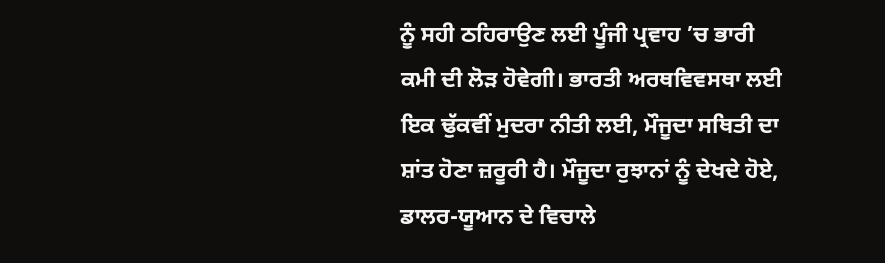ਨੂੰ ਸਹੀ ਠਹਿਰਾਉਣ ਲਈ ਪੂੰਜੀ ਪ੍ਰਵਾਹ ’ਚ ਭਾਰੀ ਕਮੀ ਦੀ ਲੋੜ ਹੋਵੇਗੀ। ਭਾਰਤੀ ਅਰਥਵਿਵਸਥਾ ਲਈ ਇਕ ਢੁੱਕਵੀਂ ਮੁਦਰਾ ਨੀਤੀ ਲਈ, ਮੌਜੂਦਾ ਸਥਿਤੀ ਦਾ ਸ਼ਾਂਤ ਹੋਣਾ ਜ਼ਰੂਰੀ ਹੈ। ਮੌਜੂਦਾ ਰੁਝਾਨਾਂ ਨੂੰ ਦੇਖਦੇ ਹੋਏ, ਡਾਲਰ-ਯੂਆਨ ਦੇ ਵਿਚਾਲੇ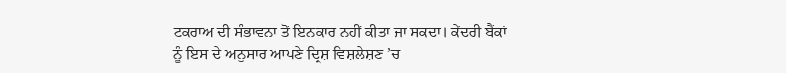ਟਕਰਾਅ ਦੀ ਸੰਭਾਵਨਾ ਤੋਂ ਇਨਕਾਰ ਨਹੀਂ ਕੀਤਾ ਜਾ ਸਕਦਾ। ਕੇਂਦਰੀ ਬੈਂਕਾਂ ਨੂੰ ਇਸ ਦੇ ਅਨੁਸਾਰ ਆਪਣੇ ਦ੍ਰਿਸ਼ ਵਿਸ਼ਲੇਸ਼ਣ ’ਚ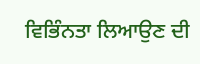ਵਿਭਿੰਨਤਾ ਲਿਆਉਣ ਦੀ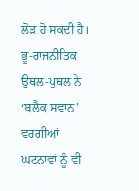ਲੋੜ ਹੋ ਸਕਦੀ ਹੈ। ਭੂ-ਰਾਜਨੀਤਿਕ ਉਥਲ-ਪੁਥਲ ਨੇ ‘ਬਲੈਕ ਸਵਾਨ’ ਵਰਗੀਆਂ ਘਟਨਾਵਾਂ ਨੂੰ ਵੀ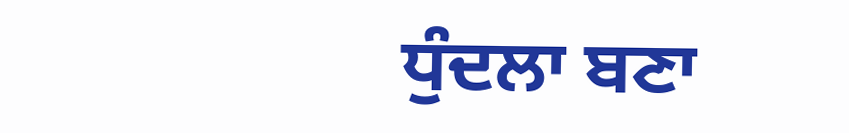ਧੁੰਦਲਾ ਬਣਾ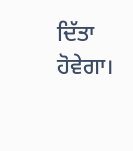ਦਿੱਤਾ ਹੋਵੇਗਾ।